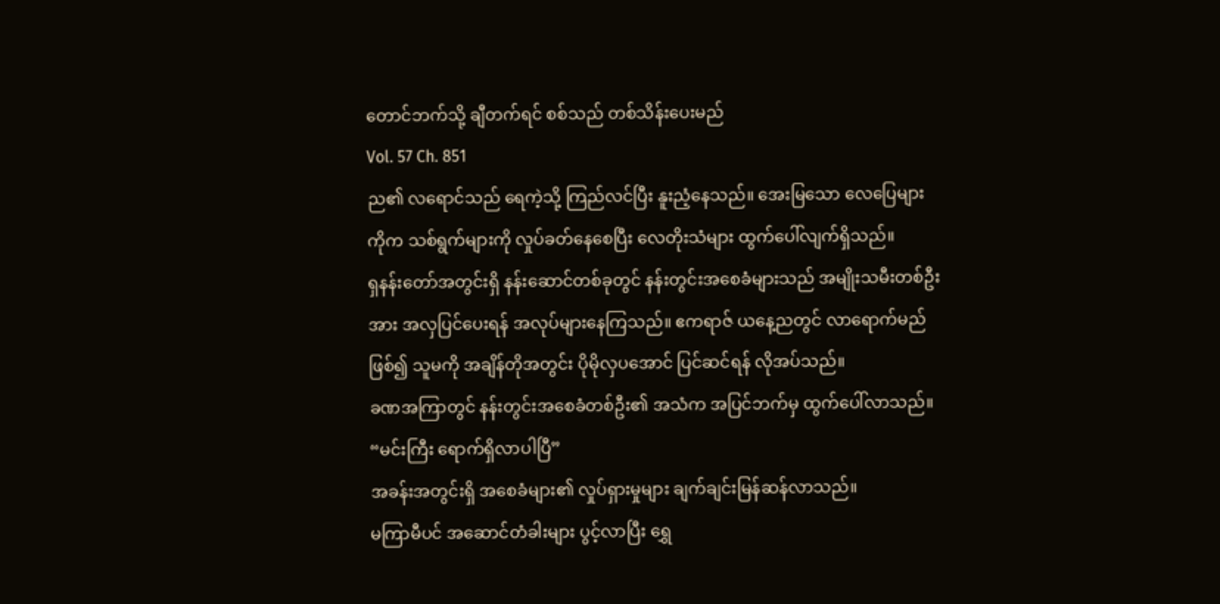တောင်ဘက်သို့ ချီတက်ရင် စစ်သည် တစ်သိန်းပေးမည်
Vol. 57 Ch. 851
ည၏ လရောင်သည် ရေကဲ့သို့ ကြည်လင်ပြီး နူးညံ့နေသည်။ အေးမြသော လေပြေများကိုက သစ်ရွက်များကို လှုပ်ခတ်နေစေပြီး လေတိုးသံများ ထွက်ပေါ်လျက်ရှိသည်။
ရှနန်းတော်အတွင်းရှိ နန်းဆောင်တစ်ခုတွင် နန်းတွင်းအစေခံများသည် အမျိုးသမီးတစ်ဦးအား အလှပြင်ပေးရန် အလုပ်များနေကြသည်။ ဧကရာဇ် ယနေ့ညတွင် လာရောက်မည်ဖြစ်၍ သူမကို အချိန်တိုအတွင်း ပိုမိုလှပအောင် ပြင်ဆင်ရန် လိုအပ်သည်။
ခဏအကြာတွင် နန်းတွင်းအစေခံတစ်ဦး၏ အသံက အပြင်ဘက်မှ ထွက်ပေါ်လာသည်။
“မင်းကြီး ရောက်ရှိလာပါပြီ”
အခန်းအတွင်းရှိ အစေခံများ၏ လှုပ်ရှားမှုများ ချက်ချင်းမြန်ဆန်လာသည်။
မကြာမီပင် အဆောင်တံခါးများ ပွင့်လာပြီး ရွှေ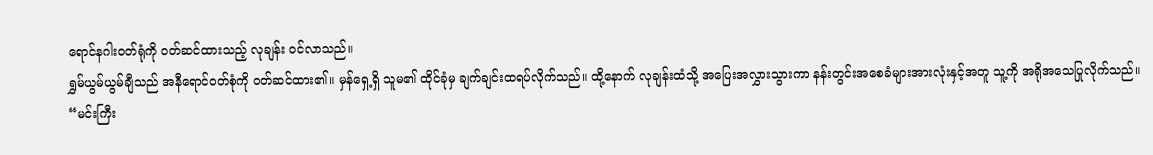ရောင်နဂါးဝတ်ရုံကို ဝတ်ဆင်ထားသည့် လုချန်း ဝင်လာသည်။
ရွှမ်ယွမ်ယွမ်ချီသည် အနီရောင်ဝတ်စုံကို ဝတ်ဆင်ထား၏။ မှန်ရှေ့ရှိ သူမ၏ ထိုင်ခုံမှ ချက်ချင်းထရပ်လိုက်သည်။ ထို့နောက် လုချန်းထံသို့ အပြေးအလွှားသွားကာ နန်းတွင်းအစေခံများအားလုံးနှင့်အတူ သူ့ကို အရိုအသေပြုလိုက်သည်။
“မင်းကြီး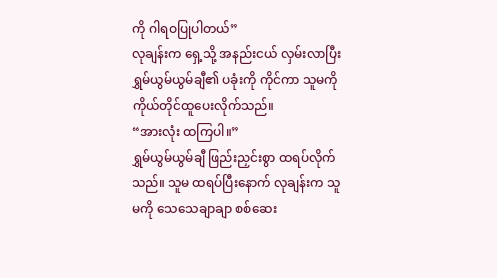ကို ဂါရဝပြုပါတယ်”
လုချန်းက ရှေ့သို့ အနည်းငယ် လှမ်းလာပြီး ရွှမ်ယွမ်ယွမ်ချီ၏ ပခုံးကို ကိုင်ကာ သူမကို ကိုယ်တိုင်ထူပေးလိုက်သည်။
“အားလုံး ထကြပါ။”
ရွှမ်ယွမ်ယွမ်ချီ ဖြည်းညှင်းစွာ ထရပ်လိုက်သည်။ သူမ ထရပ်ပြီးနောက် လုချန်းက သူမကို သေသေချာချာ စစ်ဆေး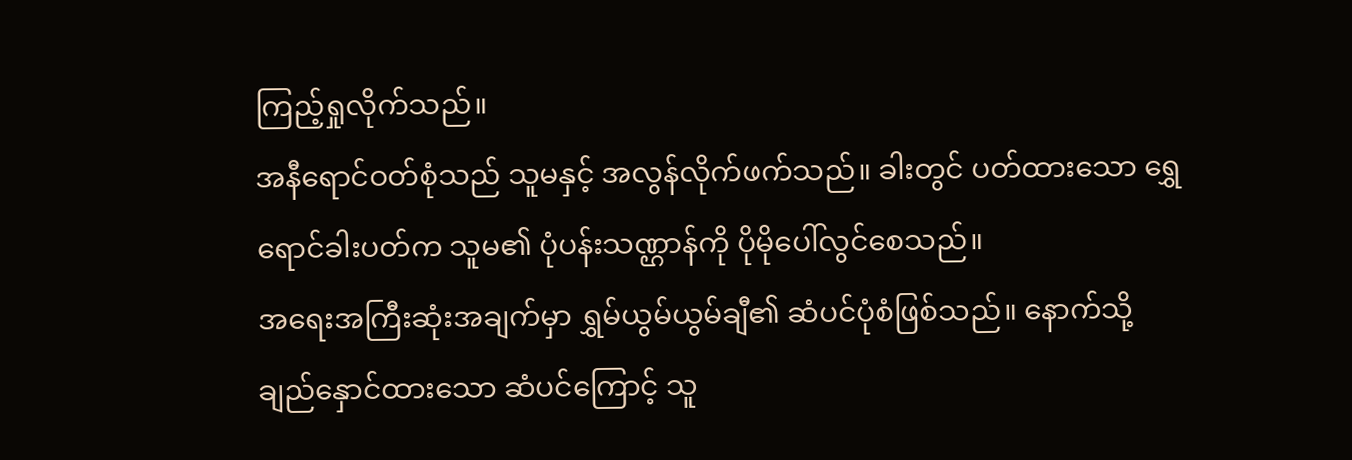ကြည့်ရှုလိုက်သည်။
အနီရောင်ဝတ်စုံသည် သူမနှင့် အလွန်လိုက်ဖက်သည်။ ခါးတွင် ပတ်ထားသော ရွှေရောင်ခါးပတ်က သူမ၏ ပုံပန်းသဏ္ဌာန်ကို ပိုမိုပေါ်လွင်စေသည်။
အရေးအကြီးဆုံးအချက်မှာ ရွှမ်ယွမ်ယွမ်ချီ၏ ဆံပင်ပုံစံဖြစ်သည်။ နောက်သို့ ချည်နှောင်ထားသော ဆံပင်ကြောင့် သူ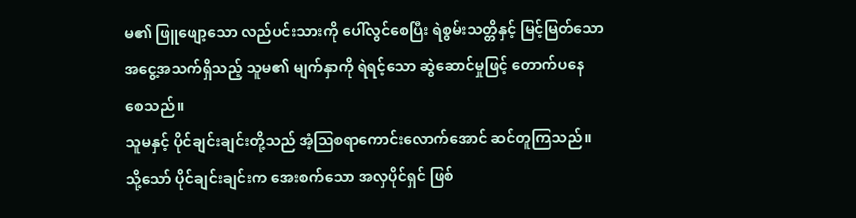မ၏ ဖြူဖျော့သော လည်ပင်းသားကို ပေါ်လွင်စေပြီး ရဲစွမ်းသတ္တိနှင့် မြင့်မြတ်သော အငွေ့အသက်ရှိသည့် သူမ၏ မျက်နှာကို ရဲရင့်သော ဆွဲဆောင်မှုဖြင့် တောက်ပနေ စေသည်။
သူမနှင့် ပိုင်ချင်းချင်းတို့သည် အံ့ဩစရာကောင်းလောက်အောင် ဆင်တူကြသည်။ သို့သော် ပိုင်ချင်းချင်းက အေးစက်သော အလှပိုင်ရှင် ဖြစ်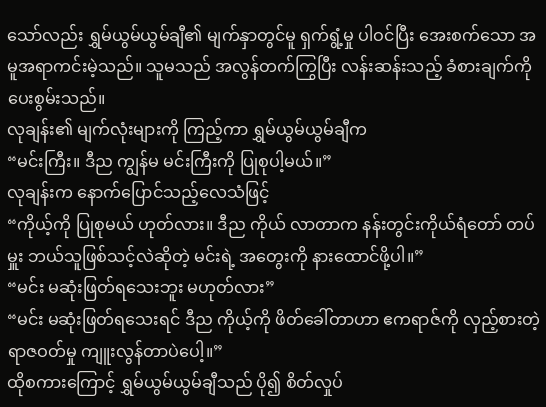သော်လည်း ရွှမ်ယွမ်ယွမ်ချီ၏ မျက်နှာတွင်မူ ရှက်ရွံ့မှု ပါဝင်ပြီး အေးစက်သော အမူအရာကင်းမဲ့သည်။ သူမသည် အလွန်တက်ကြွပြီး လန်းဆန်းသည့် ခံစားချက်ကို ပေးစွမ်းသည်။
လုချန်း၏ မျက်လုံးများကို ကြည့်ကာ ရွှမ်ယွမ်ယွမ်ချီက
“မင်းကြီး။ ဒီည ကျွန်မ မင်းကြီးကို ပြုစုပါ့မယ်။”
လုချန်းက နောက်ပြောင်သည့်လေသံဖြင့်
“ကိုယ့်ကို ပြုစုမယ် ဟုတ်လား။ ဒီည ကိုယ် လာတာက နန်းတွင်းကိုယ်ရံတော် တပ်မှူး ဘယ်သူဖြစ်သင့်လဲဆိုတဲ့ မင်းရဲ့ အတွေးကို နားထောင်ဖို့ပါ။”
“မင်း မဆုံးဖြတ်ရသေးဘူး မဟုတ်လား”
“မင်း မဆုံးဖြတ်ရသေးရင် ဒီည ကိုယ့်ကို ဖိတ်ခေါ်တာဟာ ဧကရာဇ်ကို လှည့်စားတဲ့ ရာဇဝတ်မှု ကျူးလွန်တာပဲပေါ့။”
ထိုစကားကြောင့် ရွှမ်ယွမ်ယွမ်ချီသည် ပို၍ စိတ်လှုပ်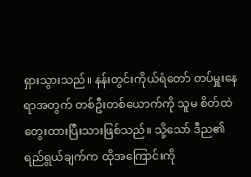ရှားသွားသည်။ နန်းတွင်းကိုယ်ရံတော် တပ်မှူးနေရာအတွက် တစ်ဦးတစ်ယောက်ကို သူမ စိတ်ထဲ တွေးထားပြီးသားဖြစ်သည်။ သို့သော် ဒီည၏ ရည်ရွယ်ချက်က ထိုအကြောင်းကို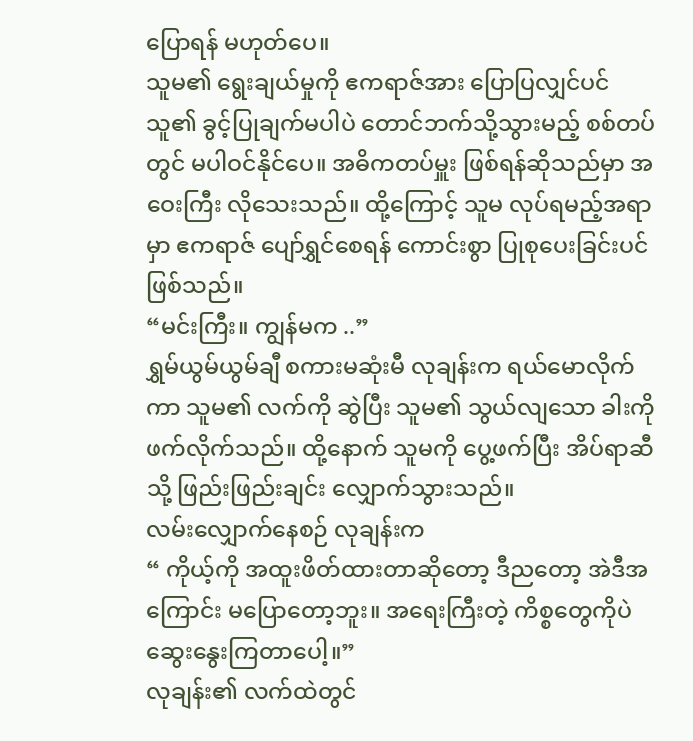ပြောရန် မဟုတ်ပေ။
သူမ၏ ရွေးချယ်မှုကို ဧကရာဇ်အား ပြောပြလျှင်ပင် သူ၏ ခွင့်ပြုချက်မပါပဲ တောင်ဘက်သို့သွားမည့် စစ်တပ်တွင် မပါဝင်နိုင်ပေ။ အဓိကတပ်မှူး ဖြစ်ရန်ဆိုသည်မှာ အဝေးကြီး လိုသေးသည်။ ထို့ကြောင့် သူမ လုပ်ရမည့်အရာမှာ ဧကရာဇ် ပျော်ရွှင်စေရန် ကောင်းစွာ ပြုစုပေးခြင်းပင် ဖြစ်သည်။
“မင်းကြီး။ ကျွန်မက ..”
ရွှမ်ယွမ်ယွမ်ချီ စကားမဆုံးမီ လုချန်းက ရယ်မောလိုက်ကာ သူမ၏ လက်ကို ဆွဲပြီး သူမ၏ သွယ်လျသော ခါးကို ဖက်လိုက်သည်။ ထို့နောက် သူမကို ပွေ့ဖက်ပြီး အိပ်ရာဆီသို့ ဖြည်းဖြည်းချင်း လျှောက်သွားသည်။
လမ်းလျှောက်နေစဉ် လုချန်းက
“ ကိုယ့်ကို အထူးဖိတ်ထားတာဆိုတော့ ဒီညတော့ အဲဒီအကြောင်း မပြောတော့ဘူး။ အရေးကြီးတဲ့ ကိစ္စတွေကိုပဲ ဆွေးနွေးကြတာပေါ့။”
လုချန်း၏ လက်ထဲတွင်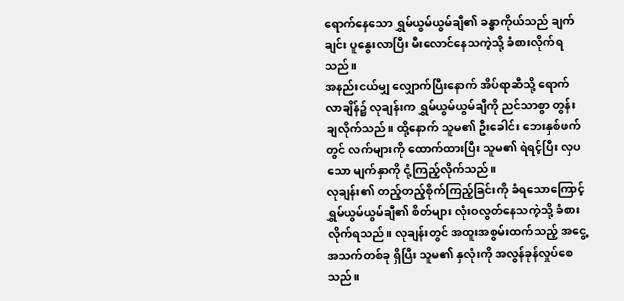ရောက်နေသော ရွှမ်ယွမ်ယွမ်ချီ၏ ခန္ဓာကိုယ်သည် ချက်ချင်း ပူနွေးလာပြီး မီးလောင်နေသကဲ့သို့ ခံစားလိုက်ရသည်။
အနည်းငယ်မျှ လျှောက်ပြီးနောက် အိပ်ရာဆီသို့ ရောက်လာချိန်၌ လုချန်းက ရွှမ်ယွမ်ယွမ်ချီကို ညင်သာစွာ တွန်းချလိုက်သည်။ ထို့နောက် သူမ၏ ဦးခေါင်း ဘေးနှစ်ဖက်တွင် လက်များကို ထောက်ထားပြီး သူမ၏ ရဲရင့်ပြီး လှပသော မျက်နှာကို ငုံ့ကြည့်လိုက်သည်။
လုချန်း၏ တည့်တည့်စိုက်ကြည့်ခြင်းကို ခံရသောကြောင့် ရွှမ်ယွမ်ယွမ်ချီ၏ စိတ်များ လုံးဝလွတ်နေသကဲ့သို့ ခံစားလိုက်ရသည်။ လုချန်းတွင် အထူးအစွမ်းထက်သည့် အငွေ့အသက်တစ်ခု ရှိပြီး သူမ၏ နှလုံးကို အလွန်ခုန်လှုပ်စေသည်။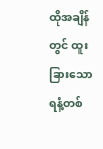ထိုအချိန်တွင် ထူးခြားသော ရနံ့တစ်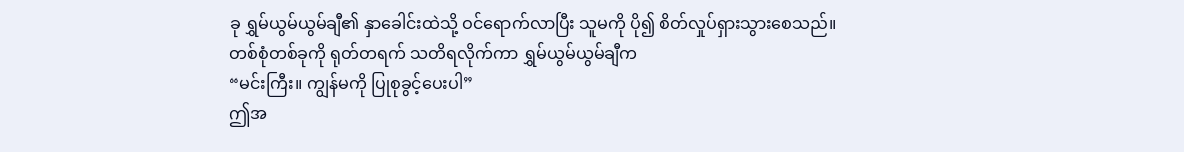ခု ရွှမ်ယွမ်ယွမ်ချီ၏ နှာခေါင်းထဲသို့ ဝင်ရောက်လာပြီး သူမကို ပို၍ စိတ်လှုပ်ရှားသွားစေသည်။
တစ်စုံတစ်ခုကို ရုတ်တရက် သတိရလိုက်ကာ ရွှမ်ယွမ်ယွမ်ချီက
“မင်းကြီး။ ကျွန်မကို ပြုစုခွင့်ပေးပါ”
ဤအ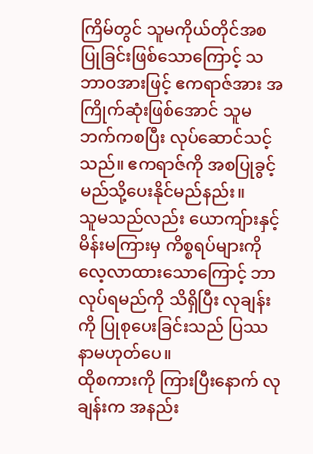ကြိမ်တွင် သူမကိုယ်တိုင်အစပြုခြင်းဖြစ်သောကြောင့် သဘာဝအားဖြင့် ဧကရာဇ်အား အကြိုက်ဆုံးဖြစ်အောင် သူမဘက်ကစပြီး လုပ်ဆောင်သင့်သည်။ ဧကရာဇ်ကို အစပြုခွင့်မည်သို့ပေးနိုင်မည်နည်း။
သူမသည်လည်း ယောကျ်ားနှင့် မိန်းမကြားမှ ကိစ္စရပ်များကို လေ့လာထားသောကြောင့် ဘာလုပ်ရမည်ကို သိရှိပြီး လုချန်းကို ပြုစုပေးခြင်းသည် ပြဿနာမဟုတ်ပေ။
ထိုစကားကို ကြားပြီးနောက် လုချန်းက အနည်း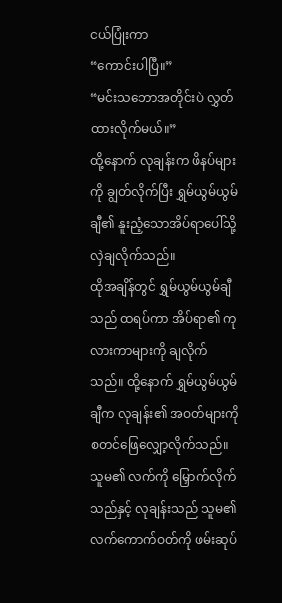ငယ်ပြုံးကာ
“ကောင်းပါပြီ။”
“မင်းသဘောအတိုင်းပဲ လွှတ်ထားလိုက်မယ်။”
ထို့နောက် လုချန်းက ဖိနပ်များကို ချွတ်လိုက်ပြီး ရွှမ်ယွမ်ယွမ်ချီ၏ နူးညံ့သောအိပ်ရာပေါ်သို့ လှဲချလိုက်သည်။
ထိုအချိန်တွင် ရွှမ်ယွမ်ယွမ်ချီသည် ထရပ်ကာ အိပ်ရာ၏ ကုလားကာများကို ချလိုက်သည်။ ထို့နောက် ရွှမ်ယွမ်ယွမ်ချီက လုချန်း၏ အဝတ်များကို စတင်ဖြေလျှော့လိုက်သည်။ သူမ၏ လက်ကို မြှောက်လိုက်သည်နှင့် လုချန်းသည် သူမ၏ လက်ကောက်ဝတ်ကို ဖမ်းဆုပ်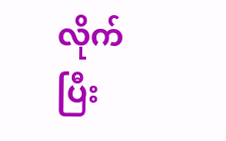လိုက်ပြီး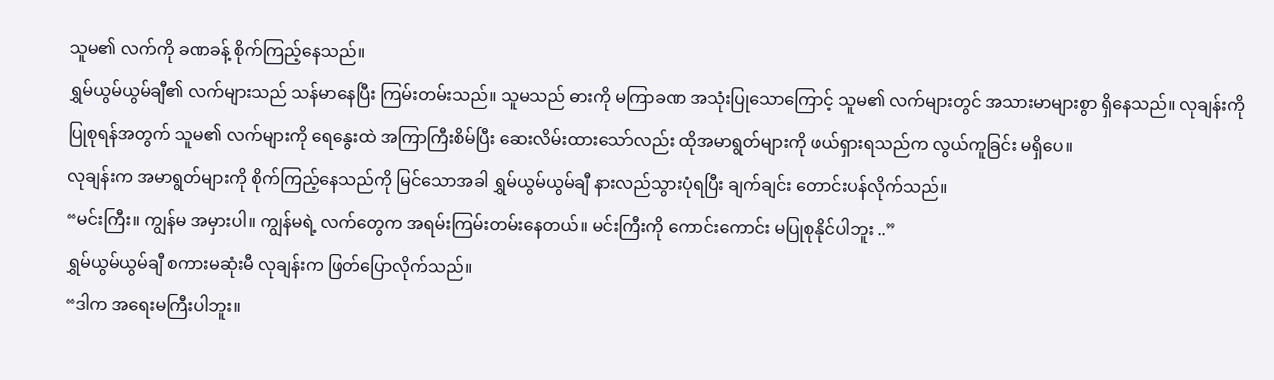သူမ၏ လက်ကို ခဏခန့် စိုက်ကြည့်နေသည်။
ရွှမ်ယွမ်ယွမ်ချီ၏ လက်များသည် သန်မာနေပြီး ကြမ်းတမ်းသည်။ သူမသည် ဓားကို မကြာခဏ အသုံးပြုသောကြောင့် သူမ၏ လက်များတွင် အသားမာများစွာ ရှိနေသည်။ လုချန်းကို ပြုစုရန်အတွက် သူမ၏ လက်များကို ရေနွေးထဲ အကြာကြီးစိမ်ပြီး ဆေးလိမ်းထားသော်လည်း ထိုအမာရွတ်များကို ဖယ်ရှားရသည်က လွယ်ကူခြင်း မရှိပေ။
လုချန်းက အမာရွတ်များကို စိုက်ကြည့်နေသည်ကို မြင်သောအခါ ရွှမ်ယွမ်ယွမ်ချီ နားလည်သွားပုံရပြီး ချက်ချင်း တောင်းပန်လိုက်သည်။
“မင်းကြီး။ ကျွန်မ အမှားပါ။ ကျွန်မရဲ့ လက်တွေက အရမ်းကြမ်းတမ်းနေတယ်။ မင်းကြီးကို ကောင်းကောင်း မပြုစုနိုင်ပါဘူး ..”
ရွှမ်ယွမ်ယွမ်ချီ စကားမဆုံးမီ လုချန်းက ဖြတ်ပြောလိုက်သည်။
“ဒါက အရေးမကြီးပါဘူး။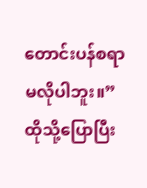တောင်းပန်စရာ မလိုပါဘူး။”
ထိုသို့ပြောပြီး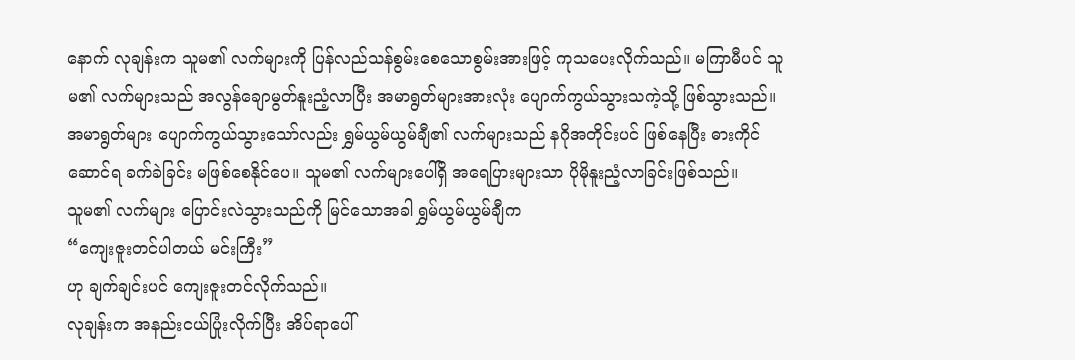နောက် လုချန်းက သူမ၏ လက်များကို ပြန်လည်သန်စွမ်းစေသောစွမ်းအားဖြင့် ကုသပေးလိုက်သည်။ မကြာမီပင် သူမ၏ လက်များသည် အလွန်ချောမွတ်နူးညံ့လာပြီး အမာရွတ်များအားလုံး ပျောက်ကွယ်သွားသကဲ့သို့ ဖြစ်သွားသည်။
အမာရွတ်များ ပျောက်ကွယ်သွားသော်လည်း ရွှမ်ယွမ်ယွမ်ချီ၏ လက်များသည် နဂိုအတိုင်းပင် ဖြစ်နေပြီး ဓားကိုင်ဆောင်ရ ခက်ခဲခြင်း မဖြစ်စေနိုင်ပေ။ သူမ၏ လက်များပေါ်ရှိ အရေပြားများသာ ပိုမိုနူးညံ့လာခြင်းဖြစ်သည်။
သူမ၏ လက်များ ပြောင်းလဲသွားသည်ကို မြင်သောအခါ ရွှမ်ယွမ်ယွမ်ချီက
“ကျေးဇူးတင်ပါတယ် မင်းကြီး”
ဟု ချက်ချင်းပင် ကျေးဇူးတင်လိုက်သည်။
လုချန်းက အနည်းငယ်ပြုံးလိုက်ပြီး အိပ်ရာပေါ်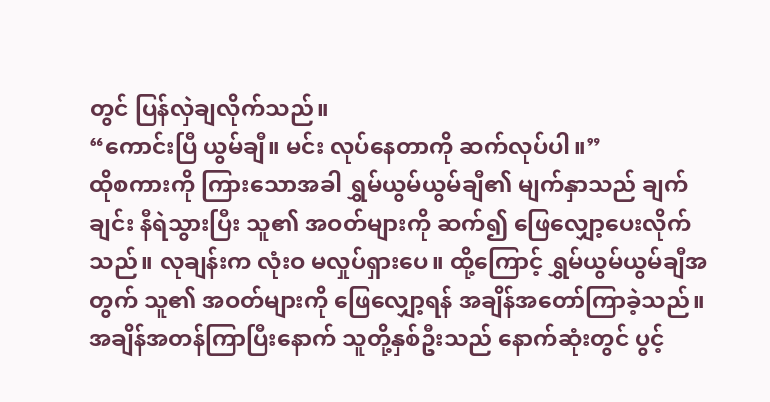တွင် ပြန်လှဲချလိုက်သည်။
“ကောင်းပြီ ယွမ်ချီ။ မင်း လုပ်နေတာကို ဆက်လုပ်ပါ။”
ထိုစကားကို ကြားသောအခါ ရွှမ်ယွမ်ယွမ်ချီ၏ မျက်နှာသည် ချက်ချင်း နီရဲသွားပြီး သူ၏ အဝတ်များကို ဆက်၍ ဖြေလျှော့ပေးလိုက်သည်။ လုချန်းက လုံးဝ မလှုပ်ရှားပေ။ ထို့ကြောင့် ရွှမ်ယွမ်ယွမ်ချီအတွက် သူ၏ အဝတ်များကို ဖြေလျှော့ရန် အချိန်အတော်ကြာခဲ့သည်။
အချိန်အတန်ကြာပြီးနောက် သူတို့နှစ်ဦးသည် နောက်ဆုံးတွင် ပွင့်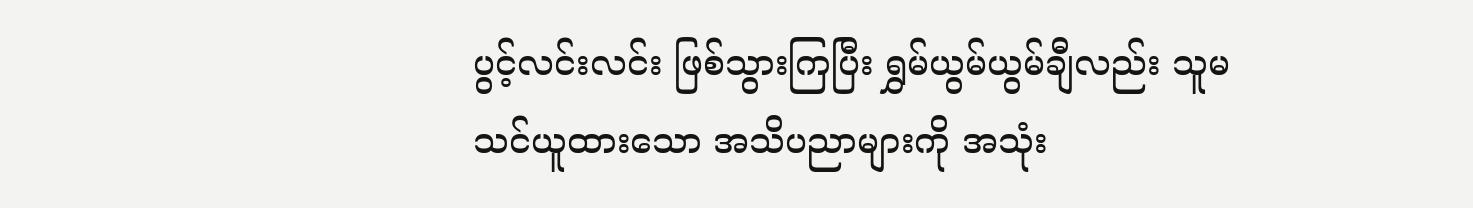ပွင့်လင်းလင်း ဖြစ်သွားကြပြီး ရွှမ်ယွမ်ယွမ်ချီလည်း သူမ သင်ယူထားသော အသိပညာများကို အသုံး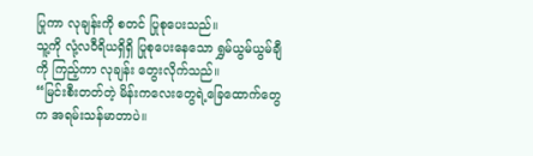ပြုကာ လုချန်းကို စတင် ပြုစုပေးသည်။
သူ့ကို လုံ့လဝီရိယရှိရှိ ပြုစုပေးနေသော ရွှမ်ယွမ်ယွမ်ချီကို ကြည့်ကာ လုချန်း တွေးလိုက်သည်။
“မြင်းစီးတတ်တဲ့ မိန်းကလေးတွေရဲ့ခြေထောက်တွေက အရမ်းသန်မာတာပဲ။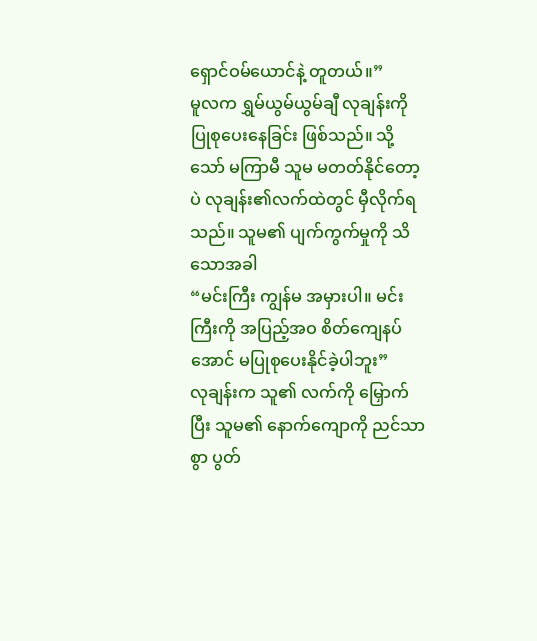ရှောင်ဝမ်ယောင်နဲ့ တူတယ်။”
မူလက ရွှမ်ယွမ်ယွမ်ချီ လုချန်းကို ပြုစုပေးနေခြင်း ဖြစ်သည်။ သို့သော် မကြာမီ သူမ မတတ်နိုင်တော့ပဲ လုချန်း၏လက်ထဲတွင် မှီလိုက်ရသည်။ သူမ၏ ပျက်ကွက်မှုကို သိသောအခါ
“မင်းကြီး ကျွန်မ အမှားပါ။ မင်းကြီးကို အပြည့်အဝ စိတ်ကျေနပ်အောင် မပြုစုပေးနိုင်ခဲ့ပါဘူး”
လုချန်းက သူ၏ လက်ကို မြှောက်ပြီး သူမ၏ နောက်ကျောကို ညင်သာစွာ ပွတ်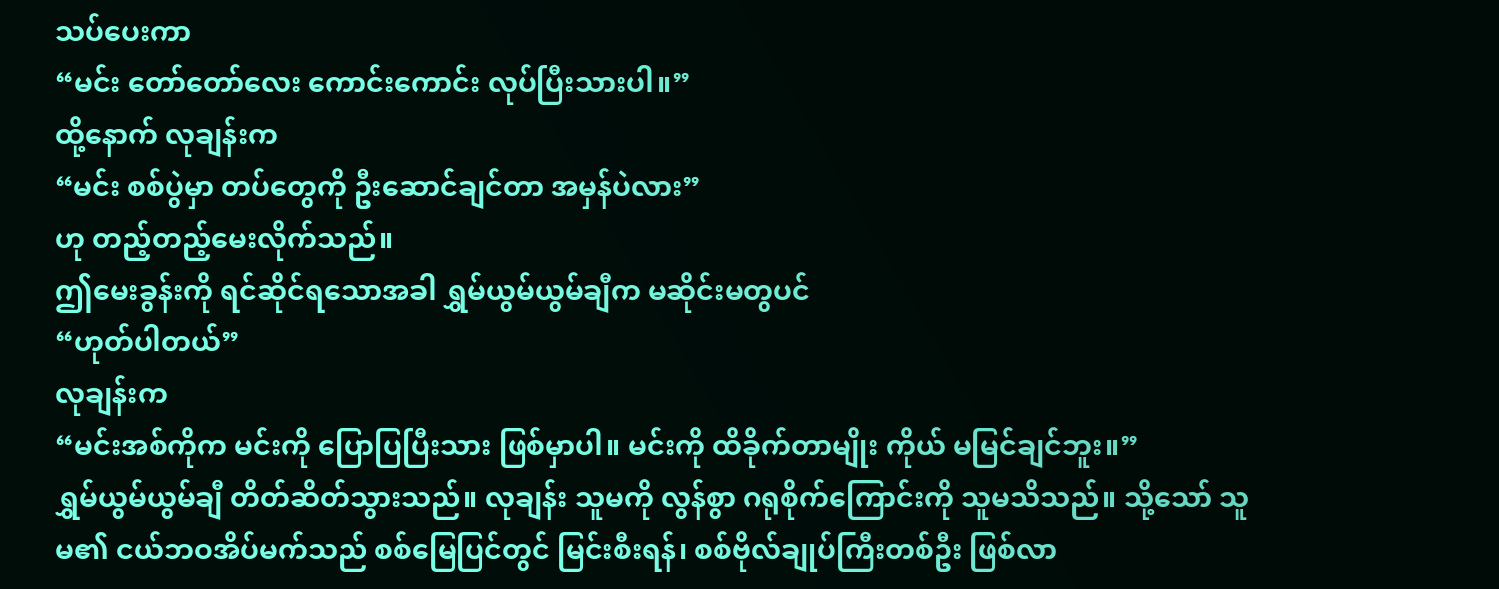သပ်ပေးကာ
“မင်း တော်တော်လေး ကောင်းကောင်း လုပ်ပြီးသားပါ။”
ထို့နောက် လုချန်းက
“မင်း စစ်ပွဲမှာ တပ်တွေကို ဦးဆောင်ချင်တာ အမှန်ပဲလား”
ဟု တည့်တည့်မေးလိုက်သည်။
ဤမေးခွန်းကို ရင်ဆိုင်ရသောအခါ ရွှမ်ယွမ်ယွမ်ချီက မဆိုင်းမတွပင်
“ဟုတ်ပါတယ်”
လုချန်းက
“မင်းအစ်ကိုက မင်းကို ပြောပြပြီးသား ဖြစ်မှာပါ။ မင်းကို ထိခိုက်တာမျိုး ကိုယ် မမြင်ချင်ဘူး။”
ရွှမ်ယွမ်ယွမ်ချီ တိတ်ဆိတ်သွားသည်။ လုချန်း သူမကို လွန်စွာ ဂရုစိုက်ကြောင်းကို သူမသိသည်။ သို့သော် သူမ၏ ငယ်ဘဝအိပ်မက်သည် စစ်မြေပြင်တွင် မြင်းစီးရန်၊ စစ်ဗိုလ်ချုပ်ကြီးတစ်ဦး ဖြစ်လာ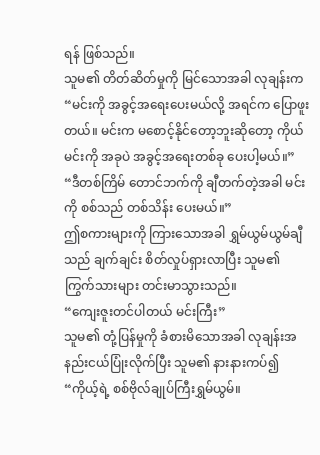ရန် ဖြစ်သည်။
သူမ၏ တိတ်ဆိတ်မှုကို မြင်သောအခါ လုချန်းက
“မင်းကို အခွင့်အရေးပေးမယ်လို့ အရင်က ပြောဖူးတယ်။ မင်းက မစောင့်နိုင်တော့ဘူးဆိုတော့ ကိုယ်မင်းကို အခုပဲ အခွင့်အရေးတစ်ခု ပေးပါ့မယ်။”
“ဒီတစ်ကြိမ် တောင်ဘက်ကို ချီတက်တဲ့အခါ မင်းကို စစ်သည် တစ်သိန်း ပေးမယ်။”
ဤစကားများကို ကြားသောအခါ ရွှမ်ယွမ်ယွမ်ချီသည် ချက်ချင်း စိတ်လှုပ်ရှားလာပြီး သူမ၏ ကြွက်သားများ တင်းမာသွားသည်။
“ကျေးဇူးတင်ပါတယ် မင်းကြီး”
သူမ၏ တုံ့ပြန်မှုကို ခံစားမိသောအခါ လုချန်းအနည်းငယ်ပြုံးလိုက်ပြီး သူမ၏ နားနားကပ်၍
“ကိုယ့်ရဲ့ စစ်ဗိုလ်ချုပ်ကြီးရွှမ်ယွမ်။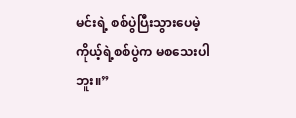မင်းရဲ့ စစ်ပွဲပြီးသွားပေမဲ့ ကိုယ့်ရဲ့စစ်ပွဲက မစသေးပါဘူး။”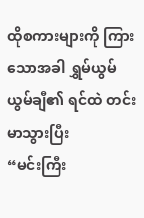ထိုစကားများကို ကြားသောအခါ ရွှမ်ယွမ်ယွမ်ချီ၏ ရင်ထဲ တင်းမာသွားပြီး
“မင်းကြီး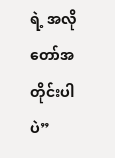ရဲ့ အလိုတော်အတိုင်းပါပဲ”